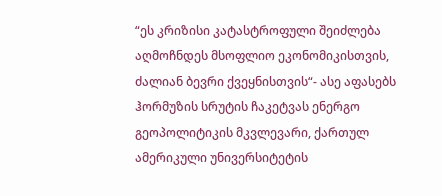“ეს კრიზისი კატასტროფული შეიძლება აღმოჩნდეს მსოფლიო ეკონომიკისთვის, ძალიან ბევრი ქვეყნისთვის“- ასე აფასებს ჰორმუზის სრუტის ჩაკეტვას ენერგო გეოპოლიტიკის მკვლევარი, ქართულ ამერიკული უნივერსიტეტის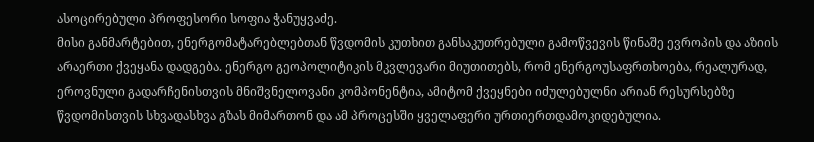ასოცირებული პროფესორი სოფია ჭანუყვაძე.
მისი განმარტებით, ენერგომატარებლებთან წვდომის კუთხით განსაკუთრებული გამოწვევის წინაშე ევროპის და აზიის არაერთი ქვეყანა დადგება. ენერგო გეოპოლიტიკის მკვლევარი მიუთითებს, რომ ენერგოუსაფრთხოება, რეალურად, ეროვნული გადარჩენისთვის მნიშვნელოვანი კომპონენტია, ამიტომ ქვეყნები იძულებულნი არიან რესურსებზე წვდომისთვის სხვადასხვა გზას მიმართონ და ამ პროცესში ყველაფერი ურთიერთდამოკიდებულია.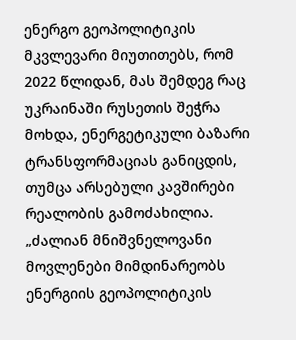ენერგო გეოპოლიტიკის მკვლევარი მიუთითებს, რომ 2022 წლიდან, მას შემდეგ რაც უკრაინაში რუსეთის შეჭრა მოხდა, ენერგეტიკული ბაზარი ტრანსფორმაციას განიცდის, თუმცა არსებული კავშირები რეალობის გამოძახილია.
„ძალიან მნიშვნელოვანი მოვლენები მიმდინარეობს ენერგიის გეოპოლიტიკის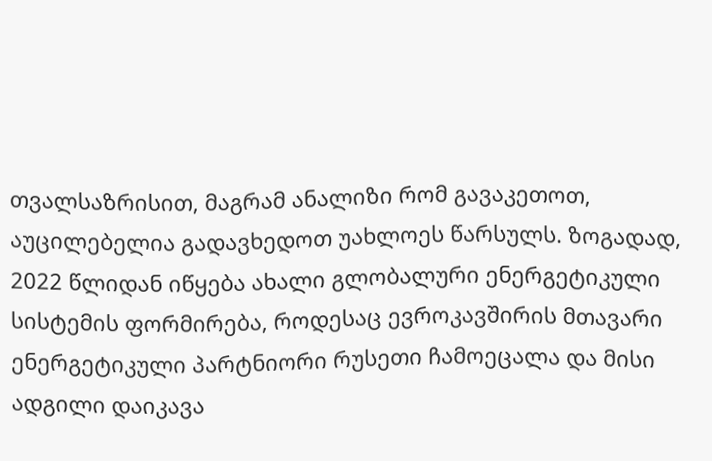თვალსაზრისით, მაგრამ ანალიზი რომ გავაკეთოთ, აუცილებელია გადავხედოთ უახლოეს წარსულს. ზოგადად, 2022 წლიდან იწყება ახალი გლობალური ენერგეტიკული სისტემის ფორმირება, როდესაც ევროკავშირის მთავარი ენერგეტიკული პარტნიორი რუსეთი ჩამოეცალა და მისი ადგილი დაიკავა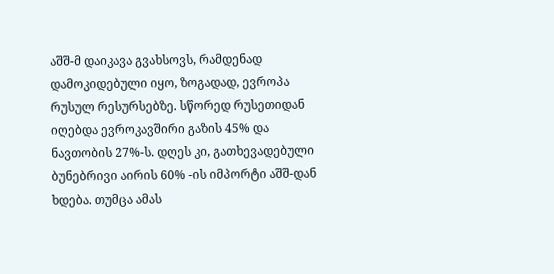აშშ-მ დაიკავა გვახსოვს, რამდენად დამოკიდებული იყო, ზოგადად, ევროპა რუსულ რესურსებზე. სწორედ რუსეთიდან იღებდა ევროკავშირი გაზის 45% და ნავთობის 27%-ს. დღეს კი, გათხევადებული ბუნებრივი აირის 60% -ის იმპორტი აშშ-დან ხდება. თუმცა ამას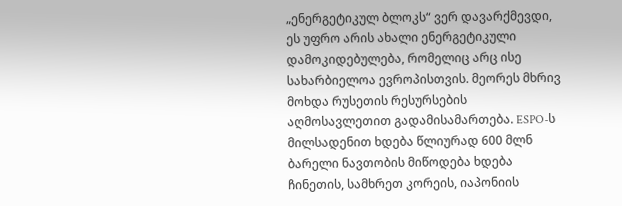„ენერგეტიკულ ბლოკს“ ვერ დავარქმევდი, ეს უფრო არის ახალი ენერგეტიკული დამოკიდებულება, რომელიც არც ისე სახარბიელოა ევროპისთვის. მეორეს მხრივ მოხდა რუსეთის რესურსების აღმოსავლეთით გადამისამართება. ESPO-ს მილსადენით ხდება წლიურად 600 მლნ ბარელი ნავთობის მიწოდება ხდება ჩინეთის, სამხრეთ კორეის, იაპონიის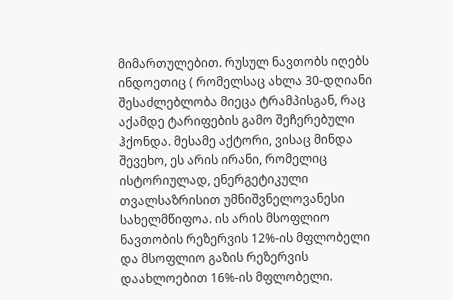მიმართულებით. რუსულ ნავთობს იღებს ინდოეთიც ( რომელსაც ახლა 30-დღიანი შესაძლებლობა მიეცა ტრამპისგან, რაც აქამდე ტარიფების გამო შეჩერებული ჰქონდა. მესამე აქტორი, ვისაც მინდა შევეხო, ეს არის ირანი, რომელიც ისტორიულად, ენერგეტიკული თვალსაზრისით უმნიშვნელოვანესი სახელმწიფოა. ის არის მსოფლიო ნავთობის რეზერვის 12%-ის მფლობელი და მსოფლიო გაზის რეზერვის დაახლოებით 16%-ის მფლობელი.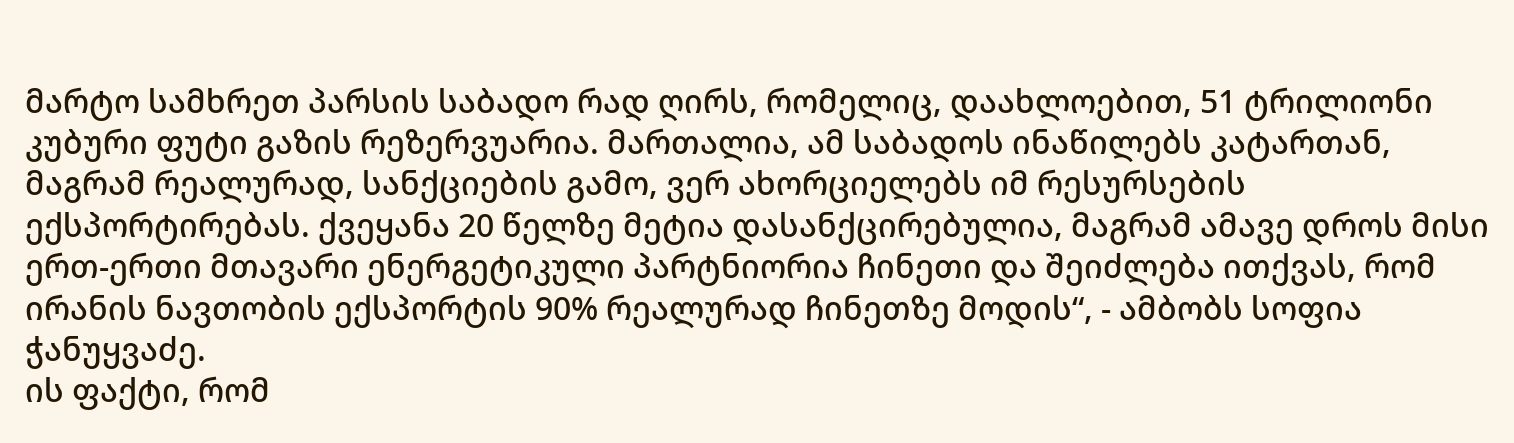მარტო სამხრეთ პარსის საბადო რად ღირს, რომელიც, დაახლოებით, 51 ტრილიონი კუბური ფუტი გაზის რეზერვუარია. მართალია, ამ საბადოს ინაწილებს კატართან, მაგრამ რეალურად, სანქციების გამო, ვერ ახორციელებს იმ რესურსების ექსპორტირებას. ქვეყანა 20 წელზე მეტია დასანქცირებულია, მაგრამ ამავე დროს მისი ერთ-ერთი მთავარი ენერგეტიკული პარტნიორია ჩინეთი და შეიძლება ითქვას, რომ ირანის ნავთობის ექსპორტის 90% რეალურად ჩინეთზე მოდის“, - ამბობს სოფია ჭანუყვაძე.
ის ფაქტი, რომ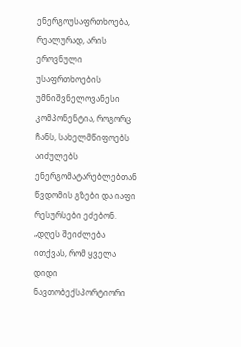ენერგოუსაფრთხოება, რეალურად, არის ეროვნული უსაფრთხოების უმნიშვნელოვანესი კომპონენტია, როგორც ჩანს, სახელმწიფოებს აიძულებს ენერგომატარებლებთან წვდომის გზები და იაფი რესურსები ეძებონ.
„დღეს შეიძლება ითქვას, რომ ყველა დიდი ნავთობექსპორტიორი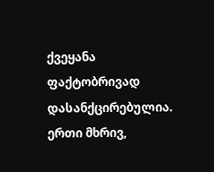ქვეყანა ფაქტობრივად დასანქცირებულია. ერთი მხრივ,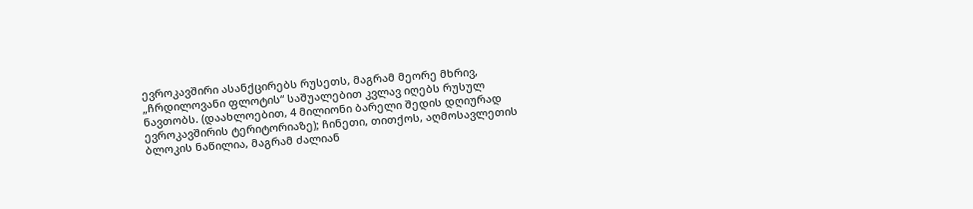ევროკავშირი ასანქცირებს რუსეთს, მაგრამ მეორე მხრივ, „ჩრდილოვანი ფლოტის“ საშუალებით კვლავ იღებს რუსულ ნავთობს. (დაახლოებით, 4 მილიონი ბარელი შედის დღიურად ევროკავშირის ტერიტორიაზე); ჩინეთი, თითქოს, აღმოსავლეთის ბლოკის ნაწილია, მაგრამ ძალიან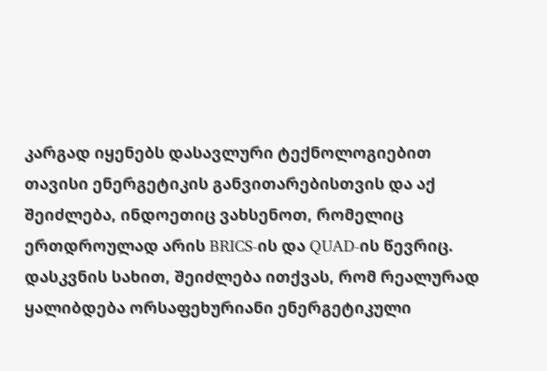კარგად იყენებს დასავლური ტექნოლოგიებით თავისი ენერგეტიკის განვითარებისთვის და აქ შეიძლება, ინდოეთიც ვახსენოთ, რომელიც ერთდროულად არის BRICS-ის და QUAD-ის წევრიც. დასკვნის სახით, შეიძლება ითქვას, რომ რეალურად ყალიბდება ორსაფეხურიანი ენერგეტიკული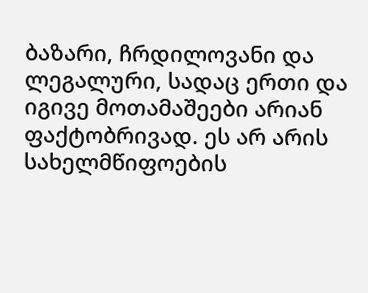ბაზარი, ჩრდილოვანი და ლეგალური, სადაც ერთი და იგივე მოთამაშეები არიან ფაქტობრივად. ეს არ არის სახელმწიფოების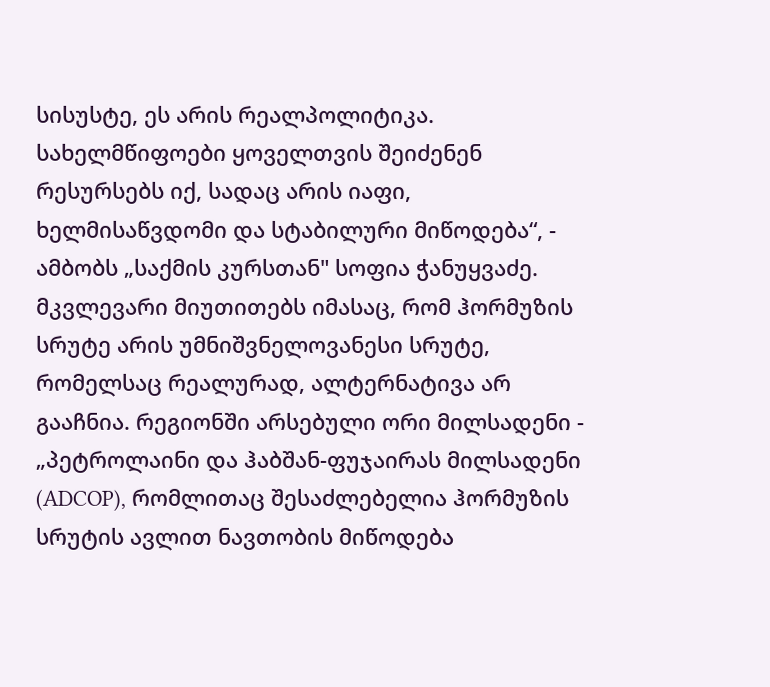სისუსტე, ეს არის რეალპოლიტიკა. სახელმწიფოები ყოველთვის შეიძენენ რესურსებს იქ, სადაც არის იაფი, ხელმისაწვდომი და სტაბილური მიწოდება“, - ამბობს „საქმის კურსთან" სოფია ჭანუყვაძე.
მკვლევარი მიუთითებს იმასაც, რომ ჰორმუზის სრუტე არის უმნიშვნელოვანესი სრუტე, რომელსაც რეალურად, ალტერნატივა არ გააჩნია. რეგიონში არსებული ორი მილსადენი - „პეტროლაინი და ჰაბშან-ფუჯაირას მილსადენი (ADCOP), რომლითაც შესაძლებელია ჰორმუზის სრუტის ავლით ნავთობის მიწოდება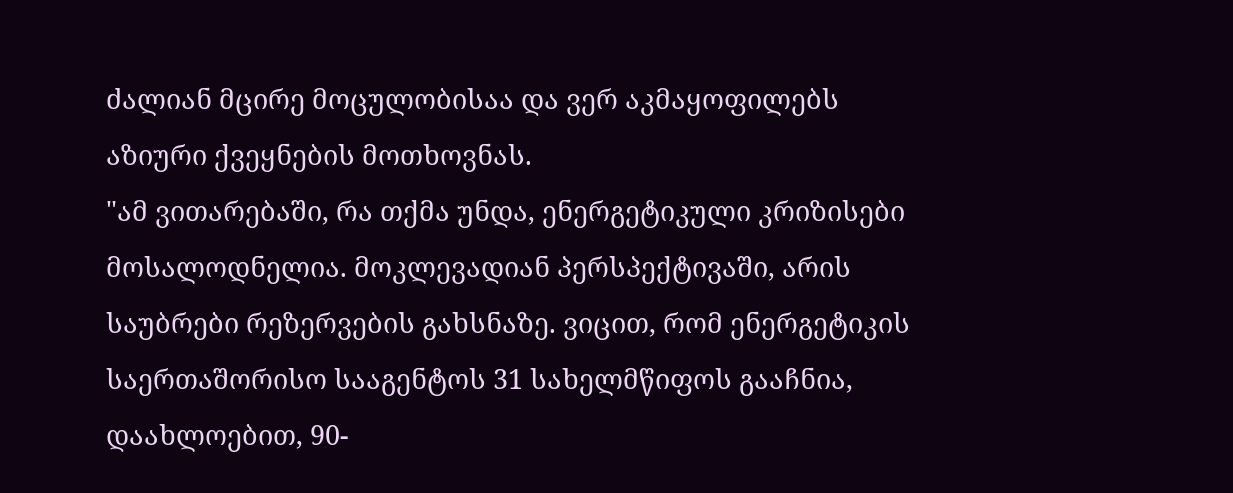ძალიან მცირე მოცულობისაა და ვერ აკმაყოფილებს აზიური ქვეყნების მოთხოვნას.
"ამ ვითარებაში, რა თქმა უნდა, ენერგეტიკული კრიზისები მოსალოდნელია. მოკლევადიან პერსპექტივაში, არის საუბრები რეზერვების გახსნაზე. ვიცით, რომ ენერგეტიკის საერთაშორისო სააგენტოს 31 სახელმწიფოს გააჩნია, დაახლოებით, 90-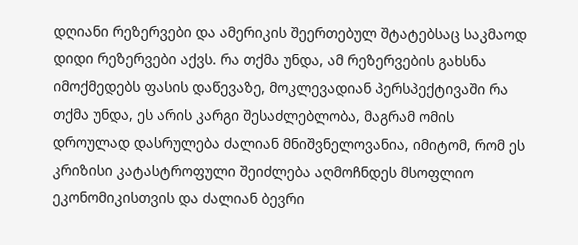დღიანი რეზერვები და ამერიკის შეერთებულ შტატებსაც საკმაოდ დიდი რეზერვები აქვს. რა თქმა უნდა, ამ რეზერვების გახსნა იმოქმედებს ფასის დაწევაზე, მოკლევადიან პერსპექტივაში რა თქმა უნდა, ეს არის კარგი შესაძლებლობა, მაგრამ ომის დროულად დასრულება ძალიან მნიშვნელოვანია, იმიტომ, რომ ეს კრიზისი კატასტროფული შეიძლება აღმოჩნდეს მსოფლიო ეკონომიკისთვის და ძალიან ბევრი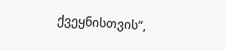ქვეყნისთვის“,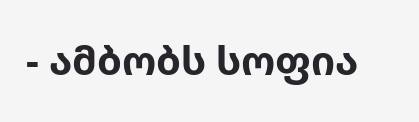- ამბობს სოფია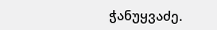ჭანუყვაძე.